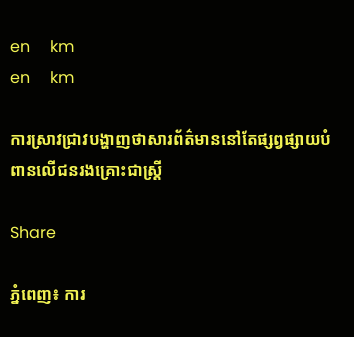en     km
en     km

ការស្រាវជ្រាវបង្ហាញថាសារព័ត៌មាននៅតែផ្សព្វផ្សាយបំពានលើជនរងគ្រោះជាស្រ្តី

Share

ភ្នំពេញ៖ ការ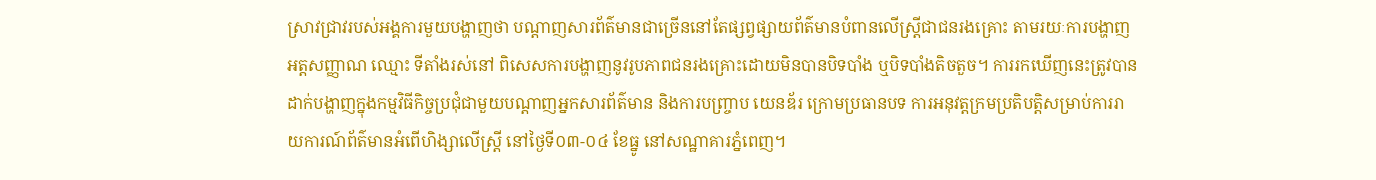ស្រាវជ្រាវរបស់អង្គការមួយបង្ហាញថា បណ្តាញសារព័ត៌មានជាច្រើននៅតែផ្សព្វផ្សាយព័ត៌មានបំពានលើស្រ្តីជាជនរងគ្រោះ តាមរយៈការបង្ហាញអត្តសញ្ញាណ ឈ្មោះ ទីតាំងរស់នៅ ពិសេសការបង្ហាញនូវរូបភាពជនរងគ្រោះដោយមិនបានបិទបាំង ឬបិទបាំងតិចតួច។ ការរកឃើញនេះត្រូវបានដាក់បង្ហាញក្នុងកម្មវិធីកិច្ចប្រជុំជាមួយបណ្តាញអ្នកសារព័ត៌មាន និងការបញ្រ្ចាប យេនឌ័រ ក្រោមប្រធានបទ ការអនុវត្តក្រមប្រតិបត្តិសម្រាប់ការរាយការណ៍ព័ត៌មានអំពើហិង្សាលើស្រ្តី នៅថ្ងៃទី០៣-០៤ ខែធ្នូ នៅសណ្ឋាគារភ្នំពេញ។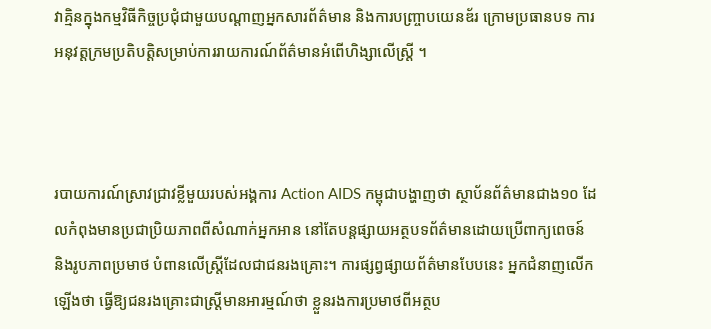វាគ្មិនក្នុងកម្មវិធីកិច្ចប្រជុំជាមួយបណ្តាញអ្នកសារព័ត៌មាន និងការបញ្រ្ចាបយេនឌ័រ ក្រោមប្រធានបទ ការអនុវត្តក្រមប្រតិបត្តិសម្រាប់ការរាយការណ៍ព័ត៌មានអំពើហិង្សាលើស្រ្តី ។



របាយការណ៍ស្រាវជ្រាវខ្លីមួយរបស់អង្គការ Action AIDS កម្ពុជាបង្ហាញថា ស្ថាប័នព័ត៌មានជាង១០ ដែលកំពុងមានប្រជាប្រិយភាពពីសំណាក់អ្នកអាន នៅតែបន្តផ្សាយអត្ថបទព័ត៌មានដោយប្រើពាក្យពេចន៍ និងរូបភាពប្រមាថ បំពានលើស្រ្តីដែលជាជនរងគ្រោះ។ ការផ្សព្វផ្សាយព័ត៌មានបែបនេះ អ្នកជំនាញលើកឡើងថា ធ្វើឱ្យជនរងគ្រោះជាស្រ្តីមានអារម្មណ៍ថា ខ្លួនរងការប្រមាថពីអត្ថប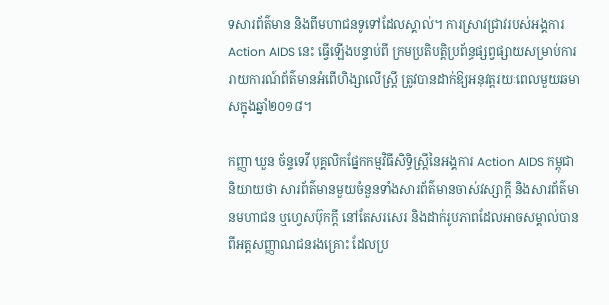ទសារព័ត៌មាន និងពីមហាជនទូទៅដែលស្គាល់។ ការស្រាវជ្រាវរបស់អង្គការ Action AIDS នេះ ធ្វើឡើងបន្ទាប់ពី ក្រមប្រតិបត្តិប្រព័ន្ធផ្សព្វផ្សាយសម្រាប់ការរាយការណ៍ព័ត៌មានអំពើហិង្សាលើស្រ្តី ត្រូវបានដាក់ឱ្យអនុវត្តរយៈពេលមួយឆមាសក្នុងឆ្នាំ២០១៨។

កញ្ញា ឃួន ច័ន្ទទេវី បុគ្គលិកផ្នែកកម្មវិធីសិទ្ធិស្រ្តីនៃអង្គការ Action AIDS កម្ពុជា និយាយថា សារព័ត៌មានមួយចំនួនទាំងសារព័ត៌មានចាស់វស្សាក្តី និងសារព័ត៌មានមហាជន ឬហ្វេសប៊ុកក្តី នៅតែសរសេរ និងដាក់រូបភាពដែលអាចសម្គាល់បានពីអត្តសញ្ញាណជនរងគ្រោះ ដែលប្រ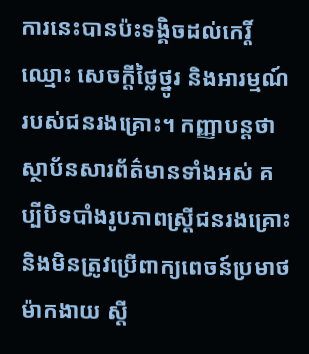ការនេះបានប៉ះទង្គិចដល់កេរ្តិ៍ឈ្មោះ សេចក្តីថ្លៃថ្នូរ និងអារម្មណ៍របស់ជនរងគ្រោះ។ កញ្ញាបន្តថា ស្ថាប័នសារព័ត៌មានទាំងអស់ គប្បីបិទបាំងរូបភាពស្រ្តីជនរងគ្រោះ និងមិនត្រូវប្រើពាក្យពេចន៍ប្រមាថ ម៉ាកងាយ ស្តី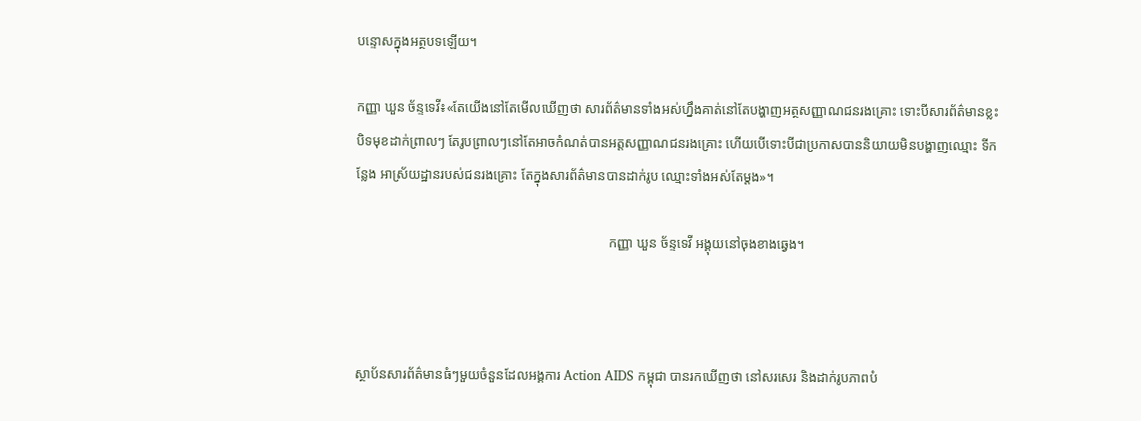បន្ទោសក្នុងអត្ថបទឡើយ។

កញ្ញា ឃួន ច័ន្ទទេវី៖«តែយើងនៅតែមើលឃើញថា សារព័ត៌មានទាំងអស់ហ្នឹងគាត់នៅតែបង្ហាញអត្ថសញ្ញាណជនរងគ្រោះ ទោះបីសារព័ត៌មានខ្លះបិទមុខដាក់ព្រាលៗ តែរូបព្រាលៗនៅតែអាចកំណត់បានអត្តសញ្ញាណជនរងគ្រោះ ហើយបើទោះបីជាប្រកាសបាននិយាយមិនបង្ហាញឈ្មោះ ទីកន្លែង អាស្រ័យដ្ឋានរបស់ជនរងគ្រោះ តែក្នុងសារព័ត៌មានបានដាក់រូប ឈ្មោះទាំងអស់តែម្តង»។

                                                                           កញ្ញា ឃួន ច័ន្ទទេវី អង្គុយនៅចុងខាងឆ្វេង។



ស្ថាប័នសារព័ត៌មានធំៗមួយចំនួនដែលអង្គការ Action AIDS កម្ពុជា បានរកឃើញថា នៅសរសេរ និងដាក់រូបភាពបំ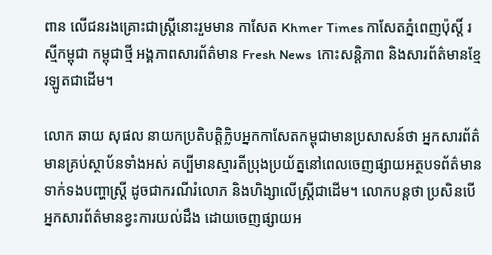ពាន លើជនរងគ្រោះជាស្រ្តីនោះរួមមាន កាសែត Khmer Times កាសែតភ្នំពេញប៉ុស្តិ៍ រស្មីកម្ពុជា កម្ពុជាថ្មី អង្គភាពសារព័ត៌មាន Fresh News  កោះសន្តិភាព និងសារព័ត៌មានខ្មែរឡូតជាដើម។

លោក ឆាយ សុផល នាយកប្រតិបត្តិក្លិបអ្នកកាសែតកម្ពុជាមានប្រសាសន៍ថា អ្នកសារព័ត៌មានគ្រប់ស្ថាប័នទាំងអស់ គប្បីមានស្មារតីប្រុងប្រយ័ត្ននៅពេលចេញផ្សាយអត្ថបទព័ត៌មានទាក់ទងបញ្ហាស្រ្តី ដូចជាករណីរំលោភ និងហិង្សាលើស្រ្តីជាដើម។ លោកបន្តថា ប្រសិនបើអ្នកសារព័ត៌មានខ្វះការយល់ដឹង ដោយចេញផ្សាយអ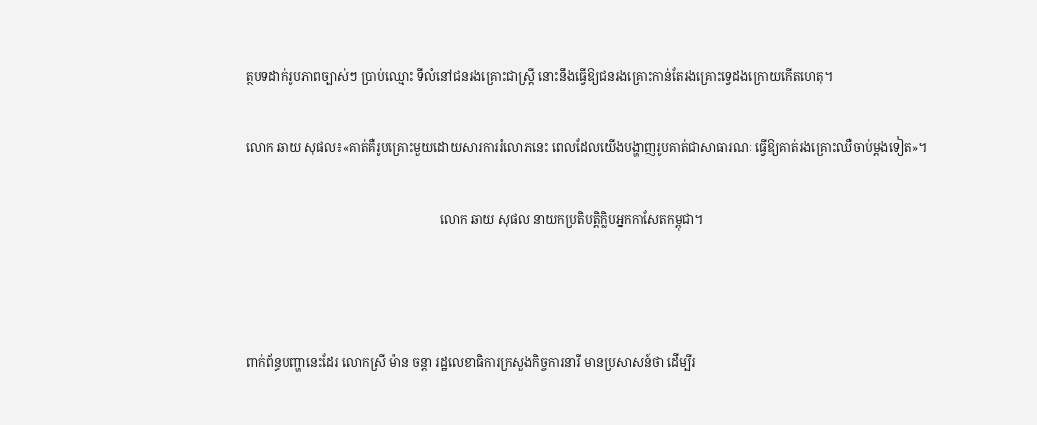ត្ថបទដាក់រូបភាពច្បាស់ៗ ប្រាប់ឈ្មោះ ទីលំនៅជនរងគ្រោះជាស្រ្តី នោះនឹងធ្វើឱ្យជនរងគ្រោះកាន់តែរងគ្រោះទ្វេដងក្រោយកើតហេតុ។

លោក ឆាយ សុផល៖«គាត់គឺរូបគ្រោះមួយដោយសារការរំលោភនេះ ពេលដែលយើងបង្ហាញរូបគាត់ជាសាធារណៈ ធ្វើឱ្យគាត់រងគ្រោះឈឺចាប់ម្តងទៀត»។

                                                              លោក ឆាយ សុផល នាយកប្រតិបត្តិក្លិបអ្នកកាសែតកម្ពុជា។



ពាក់ព័ន្ធបញ្ហានេះដែរ លោកស្រី ម៉ាន ចន្តា រដ្ឋលេខាធិការក្រសួងកិច្ចការនារី មានប្រសាសន៍ថា ដើម្បីរ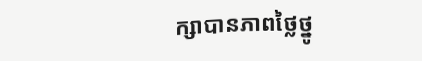ក្សាបានភាពថ្លៃថ្នូ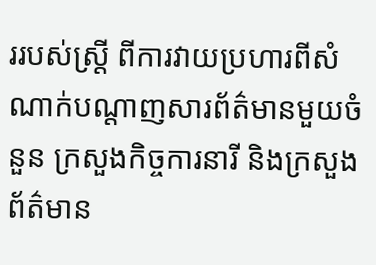ររបស់ស្រ្តី ពីការវាយប្រហារពីសំណាក់បណ្តាញសារព័ត៌មានមួយចំនួន ក្រសួងកិច្ចការនារី និងក្រសួងព័ត៌មាន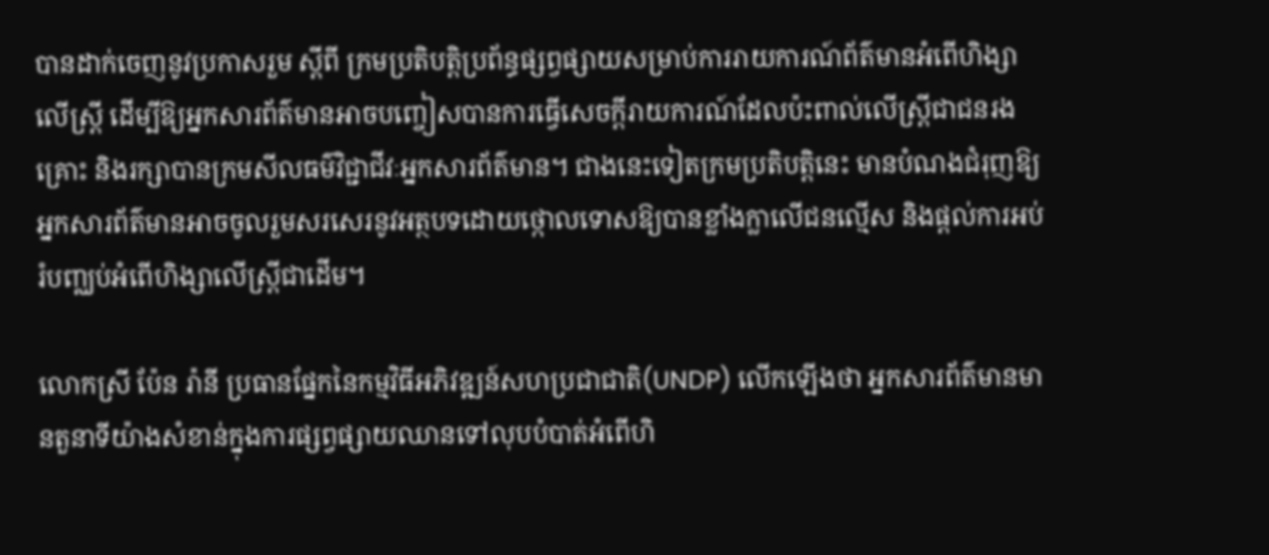បានដាក់ចេញនូវប្រកាសរួម ស្តីពី ក្រមប្រតិបត្តិប្រព័ន្ធផ្សព្វផ្សាយសម្រាប់ការរាយការណ៍ព័ត៌មានអំពើហិង្សាលើស្រ្តី ដើម្បីឱ្យអ្នកសារព័ត៌មានអាចបញ្ចៀសបានការធ្វើសេចក្តីរាយការណ៍ដែលប៉ះពាល់លើស្រី្តជាជនរងគ្រោះ និងរក្សាបានក្រមសីលធម៌វិជ្ជាជីវៈអ្នកសារព័ត៌មាន។ ជាងនេះទៀតក្រមប្រតិបត្តិនេះ មានបំណងជំរុញឱ្យអ្នកសារព័ត៌មានអាចចូលរួមសរសេរនូវអត្ថបទដោយថ្កោលទោសឱ្យបានខ្លាំងក្លាលើជនល្មើស និងផ្តល់ការអប់រំបញ្ឈប់អំពើហិង្សាលើស្រ្តីជាដើម។

លោកស្រី ប៉ែន រ៉ានី ប្រធានផ្នែកនៃកម្មវិធីអភិវឌ្ឍន៍សហប្រជាជាតិ(UNDP) លើកឡើងថា អ្នកសារព័ត៌មានមានតួនាទីយ៉ាងសំខាន់ក្នុងការផ្សព្វផ្សាយឈានទៅលុបបំបាត់អំពើហិ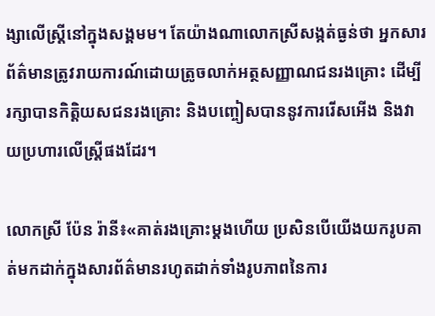ង្សាលើស្រ្តីនៅក្នុងសង្គមម។ តែយ៉ាងណាលោកស្រីសង្កត់ធ្ងន់ថា អ្នកសារព័ត៌មានត្រូវរាយការណ៍ដោយត្រូចលាក់អត្ថសញ្ញាណជនរងគ្រោះ ដើម្បីរក្សាបានកិត្តិយសជនរងគ្រោះ និងបញ្ចៀសបាននូវការរើសអើង និងវាយប្រហារលើស្រ្តីផងដែរ។

លោកស្រី ប៉ែន រ៉ានី៖«គាត់រងគ្រោះម្តងហើយ ប្រសិនបើយើងយករូបគាត់មកដាក់ក្នុងសារព័ត៌មានរហូតដាក់ទាំងរូបភាពនៃការ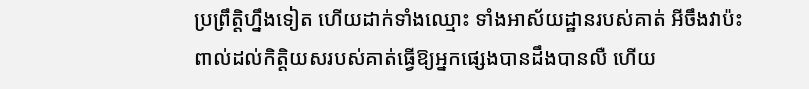ប្រព្រឹត្តិហ្នឹងទៀត ហើយដាក់ទាំងឈ្មោះ ទាំងអាស័យដ្ឋានរបស់គាត់ អីចឹងវាប៉ះពាល់ដល់កិត្តិយសរបស់គាត់ធ្វើឱ្យអ្នកផ្សេងបានដឹងបានលឺ ហើយ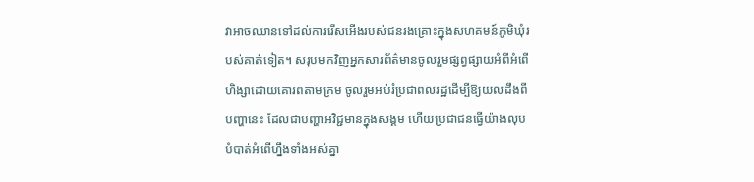វាអាចឈានទៅដល់ការរើសអើងរបស់ជនរងគ្រោះក្នុងសហគមន៍ភូមិឃុំរបស់គាត់ទៀត។ សរុបមកវិញអ្នកសារព័ត៌មានចូលរួមផ្សព្វផ្សាយអំពីអំពើហិង្សាដោយគោរពតាមក្រម ចូលរួមអប់រំប្រជាពលរដ្ឋដើម្បីឱ្យយលដឹងពីបញ្ហានេះ ដែលជាបញ្ហាអវិជ្ជមានក្នុងសង្គម ហើយប្រជាជនធ្វើយ៉ាងលុបបំបាត់អំពើហ្នឹងទាំងអស់គ្នា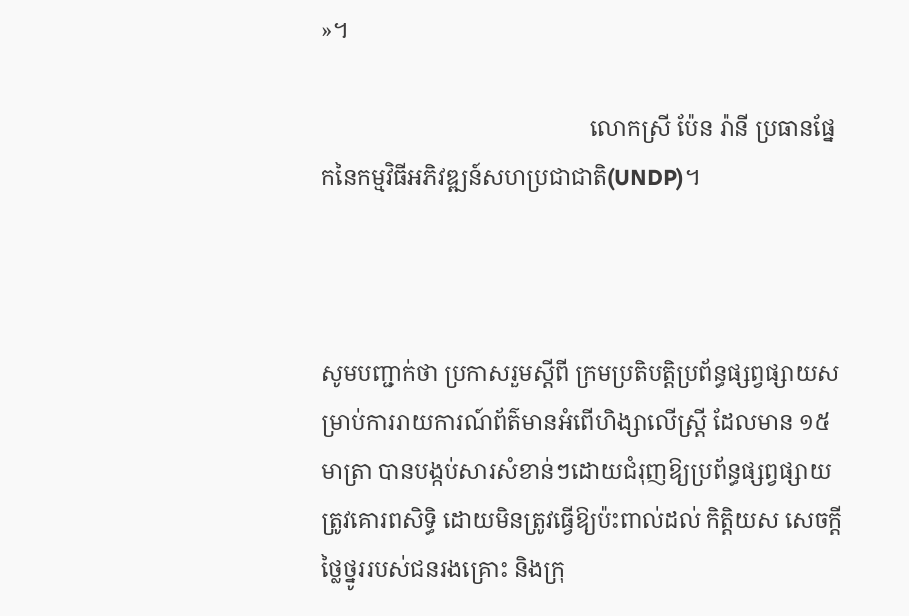»។

                                               លោកស្រី ប៉ែន រ៉ានី ប្រធានផ្នែកនៃកម្មវិធីអភិវឌ្ឍន៍សហប្រជាជាតិ(UNDP)។



សូមបញ្ជាក់ថា ប្រកាសរួមស្តីពី ក្រមប្រតិបត្តិប្រព័ន្ធផ្សព្វផ្សាយសម្រាប់ការរាយការណ៍ព័ត៌មានអំពើហិង្សាលើស្រ្តី ដែលមាន ១៥ មាត្រា បានបង្កប់សារសំខាន់ៗដោយជំរុញឱ្យប្រព័ន្ធផ្សព្វផ្សាយ ត្រូវគោរពសិទ្ធិ ដោយមិនត្រូវធ្វើឱ្យប៉ះពាល់ដល់ កិតិ្តយស សេចក្តីថ្លៃថ្នូររបស់ជនរងគ្រោះ និងក្រុ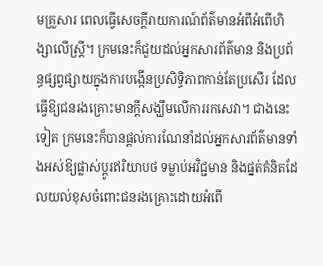មគ្រួសារ ពេលធ្វើសេចក្តីរាយការណ៍ព័ត៌មានអំពីអំពើហិង្សាលើស្រ្តី។ ក្រមនេះក៏ជួយដល់អ្នកសារព័ត៌មាន និងប្រព័ន្ធផ្សព្វផ្សាយក្នុងការបង្កើនប្រសិទ្ធិភាពកាន់តែប្រសើរ ដែលធ្វើឱ្យជនរងគ្រោះមានក្តីសង្ឃឹមលើការរកសេវា។ ជាងនេះទៀត ក្រមនេះក៏បានផ្តល់ការណែនាំដល់អ្នកសារព័ត៌មានទាំងអស់ឱ្យផ្លាស់ប្តូរឥរិយាបថ ទម្លាប់អវិជ្ជមាន និងផ្នត់គំនិតដែលយល់ខុសចំពោះជនរងគ្រោះដោយអំពើ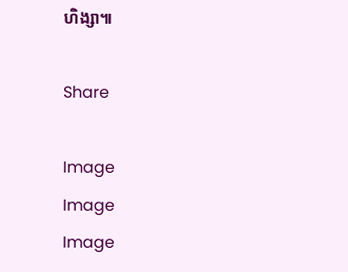ហិង្សា៕

Share

Image
Image
Image